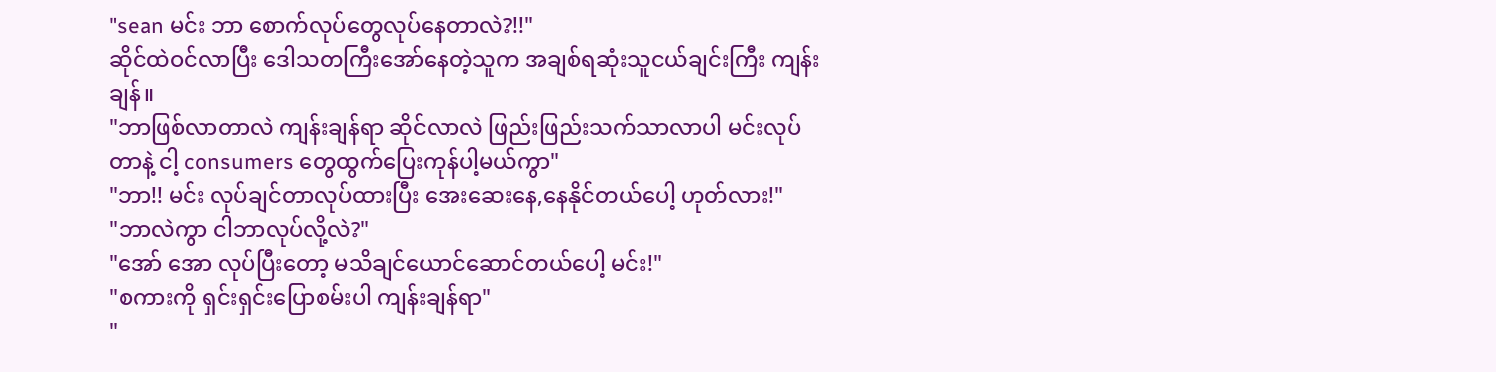"sean မင်း ဘာ စောက်လုပ်တွေလုပ်နေတာလဲ?!!"
ဆိုင်ထဲဝင်လာပြီး ဒေါသတကြီးအော်နေတဲ့သူက အချစ်ရဆုံးသူငယ်ချင်းကြီး ကျန်းချန်။
"ဘာဖြစ်လာတာလဲ ကျန်းချန်ရာ ဆိုင်လာလဲ ဖြည်းဖြည်းသက်သာလာပါ မင်းလုပ်တာနဲ့ ငါ့ consumers တွေထွက်ပြေးကုန်ပါ့မယ်ကွာ"
"ဘာ!! မင်း လုပ်ချင်တာလုပ်ထားပြီး အေးဆေးနေ,နေနိုင်တယ်ပေါ့ ဟုတ်လား!"
"ဘာလဲကွာ ငါဘာလုပ်လို့လဲ?"
"အော် အော လုပ်ပြီးတော့ မသိချင်ယောင်ဆောင်တယ်ပေါ့ မင်း!"
"စကားကို ရှင်းရှင်းပြောစမ်းပါ ကျန်းချန်ရာ"
"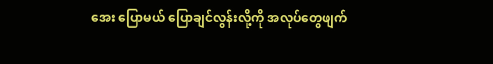အေး ပြောမယ် ပြောချင်လွန်းလို့ကို အလုပ်တွေဖျက်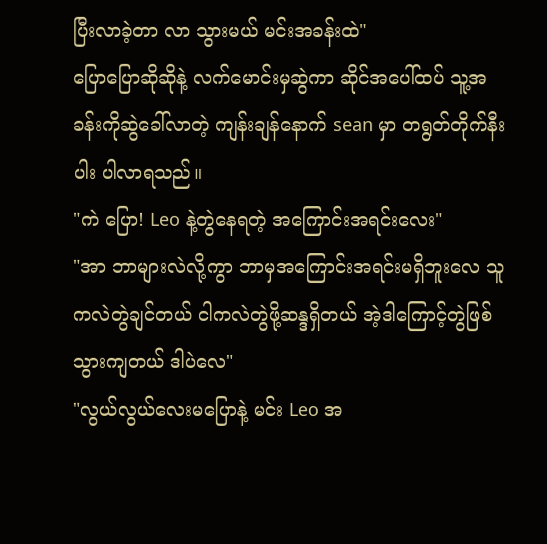ပြီးလာခဲ့တာ လာ သွားမယ် မင်းအခန်းထဲ"
ပြောပြောဆိုဆိုနဲ့ လက်မောင်းမှဆွဲကာ ဆိုင်အပေါ်ထပ် သူ့အခန်းကိုဆွဲခေါ်လာတဲ့ ကျန်းချန်နောက် sean မှာ တရွတ်တိုက်နီးပါး ပါလာရသည်။
"ကဲ ပြော! Leo နဲ့တွဲနေရတဲ့ အကြောင်းအရင်းလေး"
"အာ ဘာများလဲလို့ကွာ ဘာမှအကြောင်းအရင်းမရှိဘူးလေ သူကလဲတွဲချင်တယ် ငါကလဲတွဲဖို့ဆန္ဒရှိတယ် အဲ့ဒါကြောင့်တွဲဖြစ်သွားကျတယ် ဒါပဲလေ"
"လွယ်လွယ်လေးမပြောနဲ့ မင်း Leo အ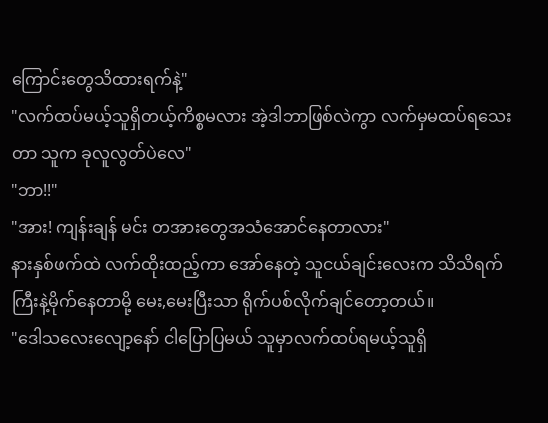ကြောင်းတွေသိထားရက်နဲ့"
"လက်ထပ်မယ့်သူရှိတယ့်ကိစ္စမလား အဲ့ဒါဘာဖြစ်လဲကွာ လက်မှမထပ်ရသေးတာ သူက ခုလူလွတ်ပဲလေ"
"ဘာ!!"
"အား! ကျန်းချန် မင်း တအားတွေအသံအောင်နေတာလား"
နားနှစ်ဖက်ထဲ လက်ထိုးထည့်ကာ အော်နေတဲ့ သူငယ်ချင်းလေးက သိသိရက်ကြီးနဲ့မိုက်နေတာမို့ မေး,မေးပြီးသာ ရိုက်ပစ်လိုက်ချင်တော့တယ်။
"ဒေါသလေးလျော့နော် ငါပြောပြမယ် သူမှာလက်ထပ်ရမယ့်သူရှိ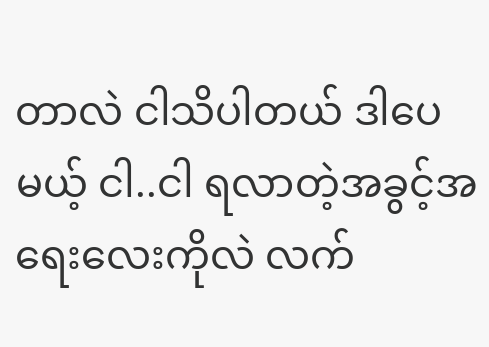တာလဲ ငါသိပါတယ် ဒါပေမယ့် ငါ..ငါ ရလာတဲ့အခွင့်အရေးလေးကိုလဲ လက်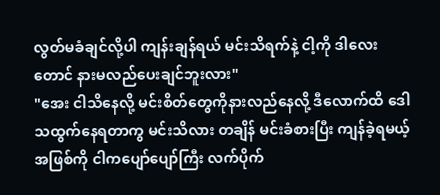လွတ်မခံချင်လို့ပါ ကျန်းချန်ရယ် မင်းသိရက်နဲ့ ငါ့ကို ဒါလေးတောင် နားမလည်ပေးချင်ဘူးလား"
"အေး ငါသိနေလို့ မင်းစိတ်တွေကိုနားလည်နေလို့ ဒီလောက်ထိ ဒေါသထွက်နေရတာကွ မင်းသိလား တချိန် မင်းခံစားပြီး ကျန်ခဲ့ရမယ့်အဖြစ်ကို ငါကပျော်ပျော်ကြီး လက်ပိုက်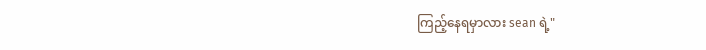ကြည့်နေရမှာလား sean ရဲ့"